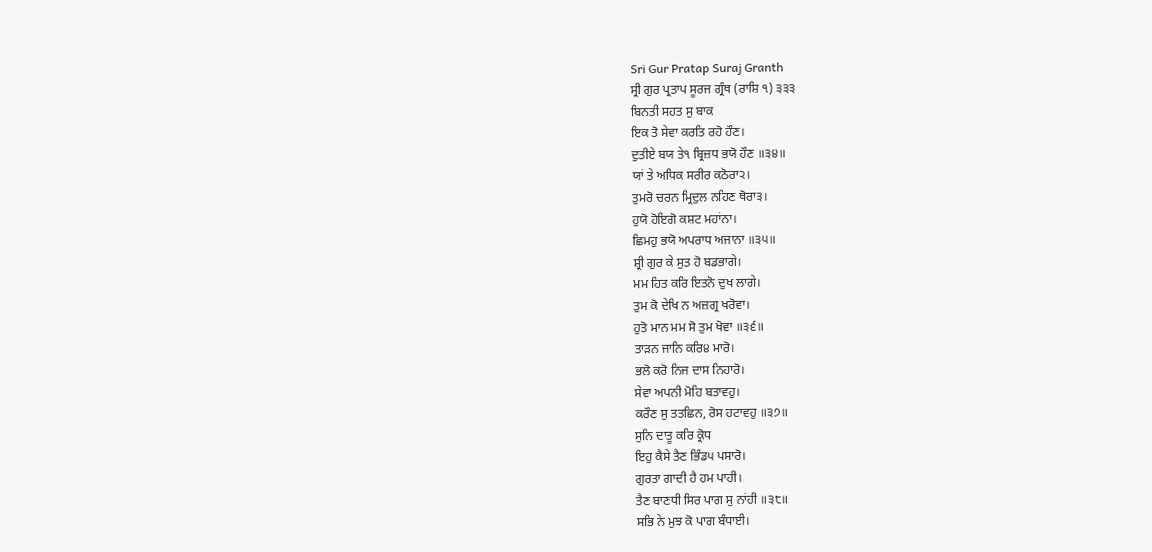Sri Gur Pratap Suraj Granth
ਸ੍ਰੀ ਗੁਰ ਪ੍ਰਤਾਪ ਸੂਰਜ ਗ੍ਰੰਥ (ਰਾਸ਼ਿ ੧) ੩੩੩
ਬਿਨਤੀ ਸਹਤ ਸੁ ਬਾਕ
ਇਕ ਤੋ ਸੇਵਾ ਕਰਤਿ ਰਹੋ ਹੌਣ।
ਦੁਤੀਏ ਬਯ ਤੇ੧ ਬ੍ਰਿਜ਼ਧ ਭਯੋ ਹੌਣ ॥੩੪॥
ਯਾਂ ਤੇ ਅਧਿਕ ਸਰੀਰ ਕਠੋਰਾ੨।
ਤੁਮਰੋ ਚਰਨ ਮ੍ਰਿਦੁਲ ਨਹਿਣ ਥੋਰਾ੩।
ਹੁਯੋ ਹੋਇਗੋ ਕਸ਼ਟ ਮਹਾਂਨਾ।
ਛਿਮਹੁ ਭਯੋ ਅਪਰਾਧ ਅਜਾਨਾ ॥੩੫॥
ਸ਼੍ਰੀ ਗੁਰ ਕੇ ਸੁਤ ਹੋ ਬਡਭਾਗੇ।
ਮਮ ਹਿਤ ਕਰਿ ਇਤਨੋ ਦੁਖ ਲਾਗੇ।
ਤੁਮ ਕੋ ਦੇਖਿ ਨ ਅਜ਼ਗ੍ਰ ਖਰੋਵਾ।
ਹੁਤੋ ਮਾਨ ਮਮ ਸੋ ਤੁਮ ਖੋਵਾ ॥੩੬॥
ਤਾੜਨ ਜਾਨਿ ਕਰਿ੪ ਮਾਰੋ।
ਭਲੋ ਕਰੋ ਨਿਜ ਦਾਸ ਨਿਹਾਰੋ।
ਸੇਵਾ ਅਪਨੀ ਮੋਹਿ ਬਤਾਵਹੁ।
ਕਰੌਣ ਸੁ ਤਤਛਿਨ, ਰੋਸ ਹਟਾਵਹੁ ॥੩੭॥
ਸੁਨਿ ਦਾਤੂ ਕਰਿ ਕ੍ਰੋਧ
ਇਹੁ ਕੈਸੇ ਤੈਣ ਭਿੰਡ੫ ਪਸਾਰੋ।
ਗੁਰਤਾ ਗਾਦੀ ਹੈ ਹਮ ਪਾਹੀ।
ਤੈਣ ਬਾਣਧੀ ਸਿਰ ਪਾਗ ਸੁ ਨਾਂਹੀ ॥੩੮॥
ਸਭਿ ਨੇ ਮੁਝ ਕੋ ਪਾਗ ਬੰਧਾਈ।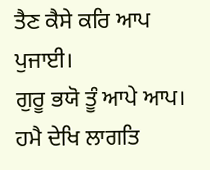ਤੈਣ ਕੈਸੇ ਕਰਿ ਆਪ ਪੁਜਾਈ।
ਗੁਰੂ ਭਯੋ ਤੂੰ ਆਪੇ ਆਪ।
ਹਮੈ ਦੇਖਿ ਲਾਗਤਿ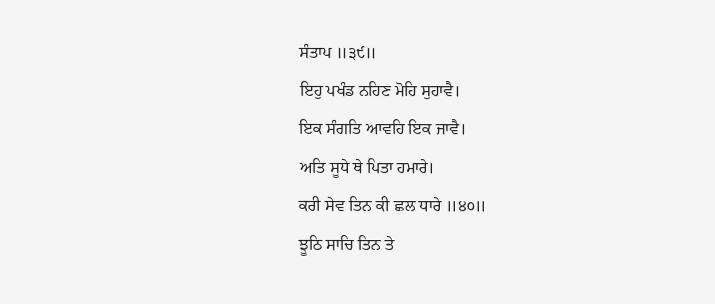ਸੰਤਾਪ ॥੩੯॥
ਇਹੁ ਪਖੰਡ ਨਹਿਣ ਮੋਹਿ ਸੁਹਾਵੈ।
ਇਕ ਸੰਗਤਿ ਆਵਹਿ ਇਕ ਜਾਵੈ।
ਅਤਿ ਸੂਧੇ ਥੇ ਪਿਤਾ ਹਮਾਰੇ।
ਕਰੀ ਸੇਵ ਤਿਨ ਕੀ ਛਲ ਧਾਰੇ ॥੪੦॥
ਝੂਠਿ ਸਾਚਿ ਤਿਨ ਤੇ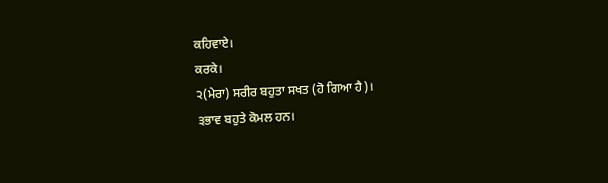ਕਹਿਵਾਏ।
ਕਰਕੇ।
੨(ਮੇਰਾ) ਸਰੀਰ ਬਹੁਤਾ ਸਖਤ (ਹੋ ਗਿਆ ਹੈ)।
੩ਭਾਵ ਬਹੁਤੇ ਕੋਮਲ ਹਨ।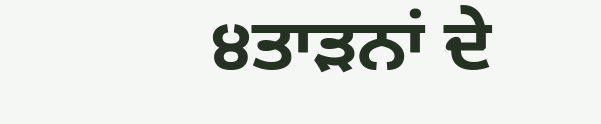੪ਤਾੜਨਾਂ ਦੇ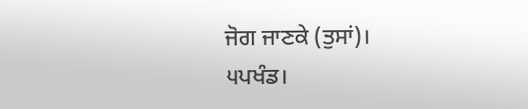ਜੋਗ ਜਾਣਕੇ (ਤੁਸਾਂ)।
੫ਪਖੰਡ।